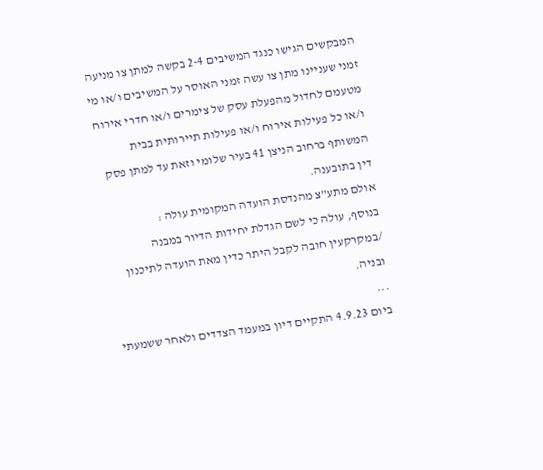המבקשים הגישו כנגד המשיבים 2-4 בקשה למתן צו מניעה זמני שעניינו מתן צו עשה זמני האוסר על המשיבים ו/או מי מטעמם לחדול מהפעלת עסק של צימרים ו/או חדרי אירוח ו/או כל פעילות אירוח ו/או פעילות תיירותית בבית המשותף ברחוב הניצן 41 בעיר שלומי וזאת עד למתן פסק דין בתובענה.
אולם מתע"צ מהנדסת הועדה המקומית עולה :
בנוסף, עולה כי לשם הגדלת יחידות הדיור במבנה /במקרקעין חובה לקבל היתר כדין מאת הועדה לתיכנון ובניה.
...
ביום 4.9.23 התקיים דיון במעמד הצדדים ולאחר ששמעתי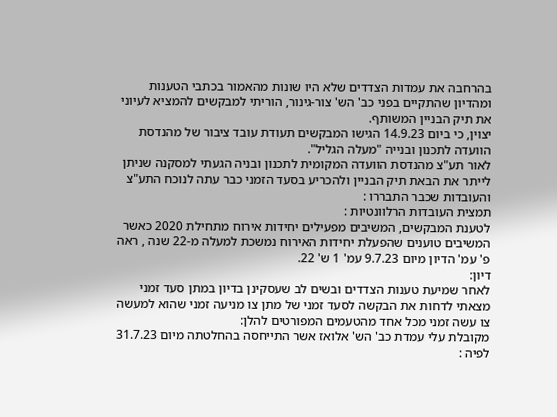בהרחבה את עמדות הצדדים שלא היו שונות מהאמור בכתבי הטענות ומהדיון שהתקיים בפני כב' הש' צור-גינור, הוריתי למבקשים להמציא לעיוני את תיק הבניין המשותף.
יצוין, כי ביום 14.9.23 הגישו המבקשים תעודת עובד ציבור של מהנדסת הוועדה לתכנון ובנייה "מעלה הגליל".
לאור תע"צ מהנדסת הוועדה המקומית לתכנון ובניה הגעתי למסקנה שניתן לייתר את הבאת תיק הבניין ולהכריע בסעד הזמני כבר עתה לנוכח התע"צ והעובדות שכבר התבררו :
תמצית העובדות הרלוונטיות :
לטענת המבקשים, המשיבים מפעילים יחידות אירוח מתחילת 2020 כאשר המשיבים טוענים שהפעלת יחידות האירוח נמשכת למעלה מ-22 שנה , ראה פ' עמ' הדיון מיום 9.7.23 עמ' 1 ש' 22.
דיון:
לאחר שמיעת טענות הצדדים ובשים לב שעסקינן בדיון במתן סעד זמני מצאתי לדחות את הבקשה לסעד זמני של מתן צו מניעה זמני שהוא למעשה צו עשה זמני מכל אחד מהטעמים המפורטים להלן:
מקובלת עלי עמדת כב' הש' אלואז אשר התייחסה בהחלטתה מיום 31.7.23 לפיה :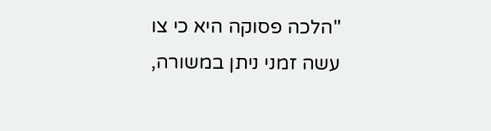"הלכה פסוקה היא כי צו עשה זמני ניתן במשורה,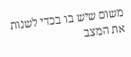משום שיש בו בכדי לשנות את המצב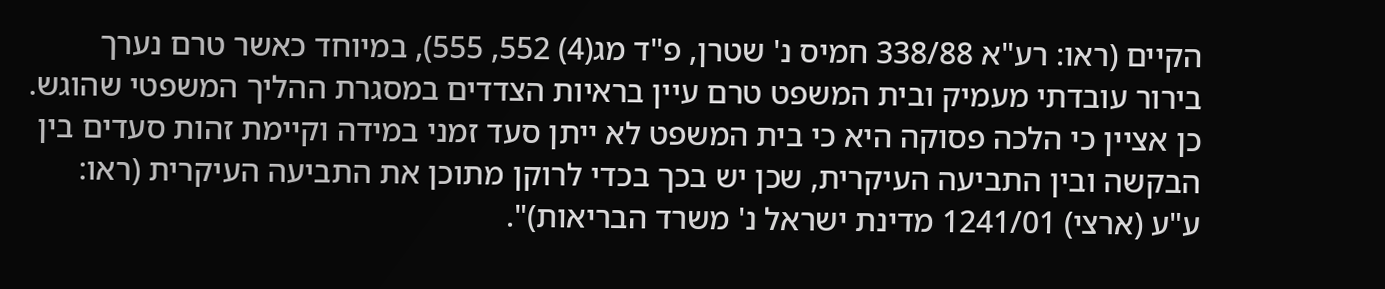הקיים (ראו: רע"א 338/88 חמיס נ' שטרן, פ"ד מג(4) 552, 555), במיוחד כאשר טרם נערך בירור עובדתי מעמיק ובית המשפט טרם עיין בראיות הצדדים במסגרת ההליך המשפטי שהוגש. כן אציין כי הלכה פסוקה היא כי בית המשפט לא ייתן סעד זמני במידה וקיימת זהות סעדים בין הבקשה ובין התביעה העיקרית, שכן יש בכך בכדי לרוקן מתוכן את התביעה העיקרית (ראו: ע"ע (ארצי) 1241/01 מדינת ישראל נ' משרד הבריאות)".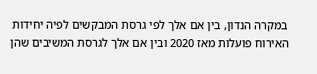במקרה הנדון, בין אם אלך לפי גרסת המבקשים לפיה יחידות האירוח פועלות מאז 2020 ובין אם אלך לגרסת המשיבים שהן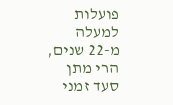פועלות למעלה מ-22 שנים, הרי מתן סעד זמני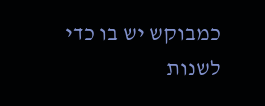כמבוקש יש בו כדי לשנות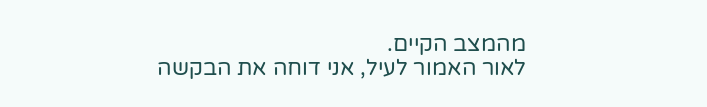מהמצב הקיים.
לאור האמור לעיל, אני דוחה את הבקשה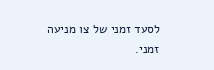לסעד זמני של צו מניעה זמני.